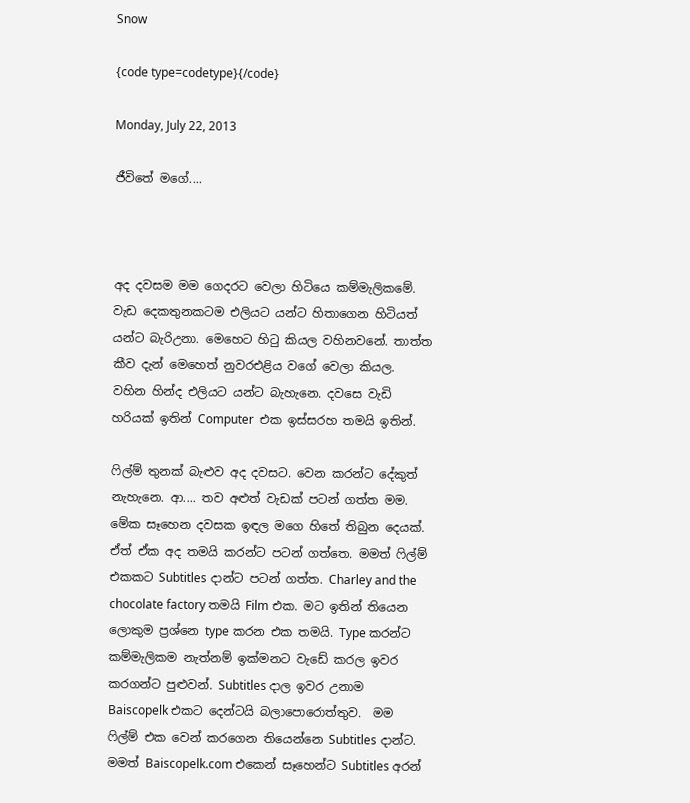Snow

{code type=codetype}{/code}

Monday, July 22, 2013

ජීවිතේ මගේ....



අද දවසම මම ගෙදරට වෙලා හිටියෙ කම්මැලිකමේ. වැඩ දෙකතුනකටම එලියට යන්ට හිතාගෙන හිටියත් යන්ට බැරිඋනා. මෙහෙට හිටු කියල වහිනවනේ. තාත්ත කීව දැන් මෙහෙත් නුවරඑළිය වගේ වෙලා කියල. වහින හින්ද එලියට යන්ට බැහැනෙ. දවසෙ වැඩි හරියක් ඉතින් Computer  එක ඉස්සරහ තමයි ඉතින්.

ෆිල්ම් තුනක් බැළුව අද දවසට. වෙන කරන්ට දේකුත් නැහැනෙ. ආ.... තව අළුත් වැඩක් පටන් ගත්ත මම. මේක සෑහෙන දවසක ඉඳල මගෙ හිතේ තිබුන දෙයක්. ඒත් ඒක අද තමයි කරන්ට පටන් ගත්තෙ. මමත් ෆිල්ම් එකකට Subtitles දාන්ට පටන් ගත්ත. Charley and the chocolate factory තමයි Film එක. මට ඉතින් තියෙන ලොකුම ප්‍රශ්නෙ type කරන එක තමයි. Type කරන්ට කම්මැලිකම නැත්නම් ඉක්මනට වැඩේ කරල ඉවර කරගන්ට පුළුවන්. Subtitles දාල ඉවර උනාම Baiscopelk එකට දෙන්ටයි බලාපොරොත්තුව.  මම ෆිල්ම් එක වෙන් කරගෙන තියෙන්නෙ Subtitles දාන්ට. මමත් Baiscopelk.com එකෙන් සෑහෙන්ට Subtitles අරන්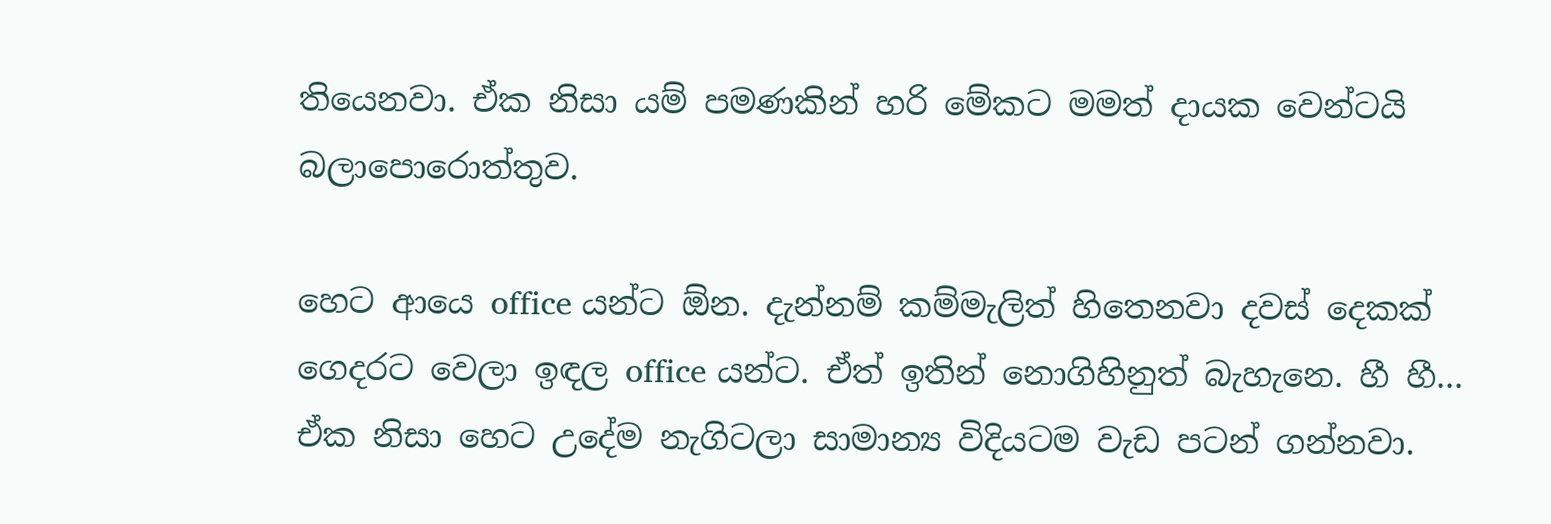තියෙනවා. ඒක නිසා යම් පමණකින් හරි මේකට මමත් දායක වෙන්ටයි බලාපොරොත්තුව.

හෙට ආයෙ office යන්ට ඕන. දැන්නම් කම්මැලිත් හිතෙනවා දවස් දෙකක් ගෙදරට වෙලා ඉඳල office යන්ට. ඒත් ඉතින් නොගිහිනුත් බැහැනෙ. හී හී... ඒක නිසා හෙට උදේම නැගිටලා සාමාන්‍ය විදියටම වැඩ පටන් ගන්නවා.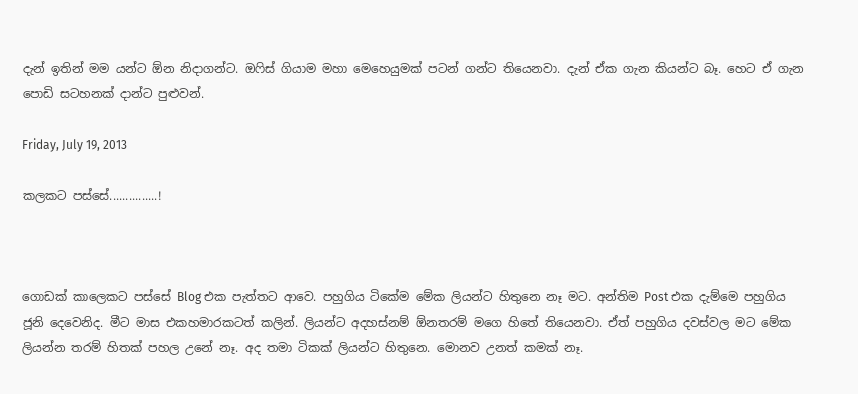දැන් ඉතින් මම යන්ට ඕන නිදාගන්ට. ඔෆිස් ගියාම මහා මෙහෙයුමක් පටන් ගන්ට තියෙනවා. දැන් ඒක ගැන කියන්ට බෑ. හෙට ඒ ගැන පොඩි සටහනක් දාන්ට පුළුවන්.

Friday, July 19, 2013

කලකට පස්සේ...............!



ගොඩක් කාලෙකට පස්සේ Blog එක පැත්තට ආවෙ. පහුගිය ටිකේම මේක ලියන්ට හිතුනෙ නෑ මට. අන්තිම Post එක දැම්මෙ පහුගිය ජූනි දෙවෙනිද. මීට මාස එකහමාරකටත් කලින්. ලියන්ට අදහස්නම් ඕනතරම් මගෙ හිතේ තියෙනවා. ඒත් පහුගිය දවස්වල මට මේක ලියන්න තරම් හිතක් පහල උනේ නෑ. අද තමා ටිකක් ලියන්ට හිතුනෙ. මොනව උනත් කමක් නෑ.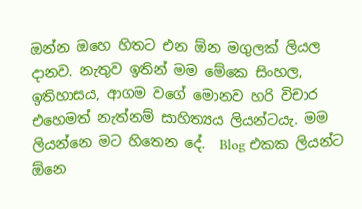ඔන්න ඔහෙ හිතට එන ඕන මගුලක් ලියල දානව. නැතුව ඉතින් මම මේකෙ සිංහල, ඉතිහාසය, ආගම වගේ මොනව හරි විචාර එහෙමත් නැත්නම් සාහිත්‍යය ලියන්ටයැ. මම ලියන්නෙ මට හිතෙන දේ.  Blog එකක ලියන්ට ඕනෙ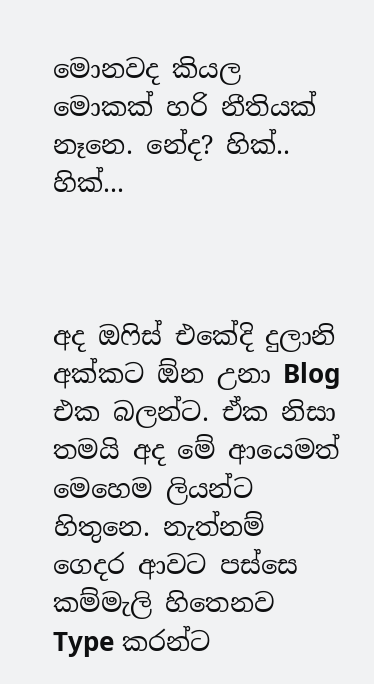මොනවද කියල මොකක් හරි නීතියක් නෑනෙ. නේද? හික්.. හික්...



අද ඔෆිස් එකේදි දුලානි අක්කට ඕන උනා Blog එක බලන්ට. ඒක නිසා තමයි අද මේ ආයෙමත් මෙහෙම ලියන්ට හිතුනෙ. නැත්නම් ගෙදර ආවට පස්සෙ කම්මැලි හිතෙනව Type කරන්ට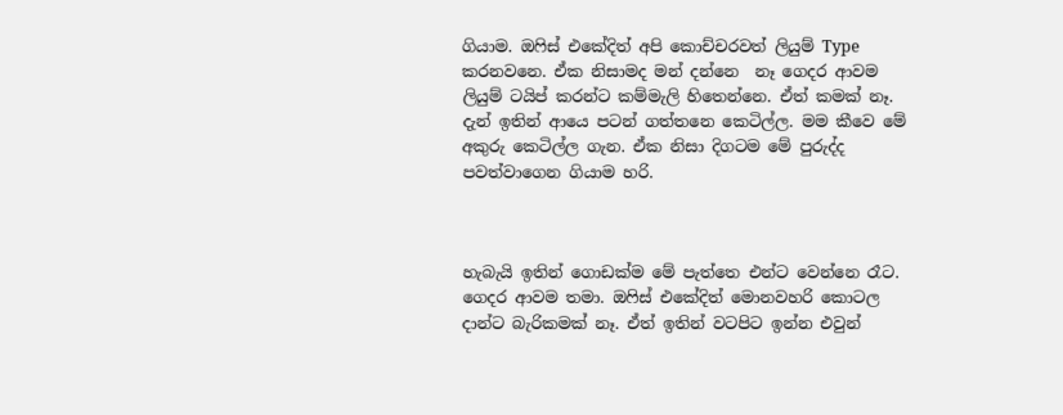ගියාම. ඔ‍ෆිස් එකේදිත් අපි කොච්චරවත් ලියුම් Type කරනවනෙ. ඒක නිසාමද මන් දන්නෙ  නෑ ගෙදර ආවම ලියුම් ටයිප් කරන්ට කම්මැලි හිතෙන්නෙ. ඒත් කමක් නෑ. දැන් ඉතින් ආයෙ පටන් ගත්තනෙ කෙටිල්ල. මම කීවෙ මේ අකුරු කෙටිල්ල ගැන. ඒක නිසා දිගටම මේ පුරුද්ද පවත්වාගෙන ගියාම හරි.



හැබැයි ඉතින් ගොඩක්ම මේ පැත්තෙ එන්ට වෙන්නෙ රෑට. ගෙදර ආවම තමා. ඔ‍ෆිස් එකේදිත් මොනවහරි කොටල දාන්ට බැරිකමක් නෑ. ඒත් ඉතින් වටපිට ඉන්න එවුන්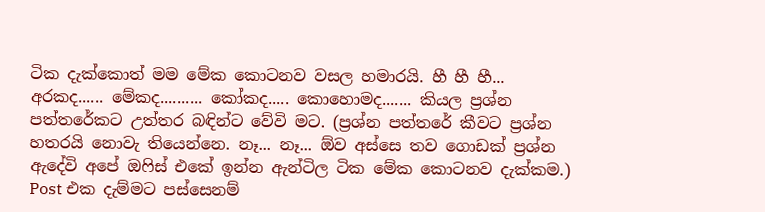ටික දැක්කොත් මම මේක කොටනව වසල හමාරයි. හී හී හී... අරකද...... මේකද.......... කෝකද..... කොහොමද....... කියල ප්‍රශ්න පත්තරේකට උත්තර බඳින්ට වේවි මට. (ප්‍රශ්න පත්තරේ කීවට ප්‍රශ්න හතරයි නොවැ තියෙන්නෙ. නෑ... නෑ... ඕව අස්සෙ තව ගොඩක් ප්‍රශ්න ඇදේවි අපේ ඔෆිස් එකේ ඉන්න ඇන්ටිල ටික මේක කොටනව දැක්කම.) Post එක දැම්මට පස්සෙනම්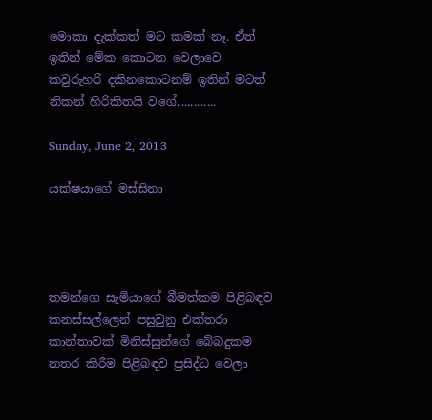මොකා දැක්කත් මට කමක් නෑ. ඒත් ඉතින් මේක කොටන වෙලාවෙ කවුරුහරි දකිනකොටනම් ඉතින් මටත් නිකන් හිරිකිතයි වගේ............

Sunday, June 2, 2013

යක්ෂයාගේ මස්සිනා




තමන්ගෙ සැමියාගේ බීමත්කම පිළිබඳව කනස්සල්ලෙන් පසුවුනු එක්තරා කාන්තාවක් මිනිස්සුන්ගේ බේබදුකම නතර කිරීම පිළිබඳව ප්‍රසිද්ධ වෙලා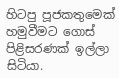හිටපු පූජකතුමෙක් හමුවීමට ගොස් පිළිසරණක් ඉල්ලා සිටියා.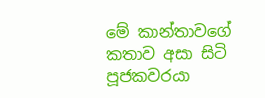මේ කාන්තාවගේ කතාව අසා සිටි පූජකවරයා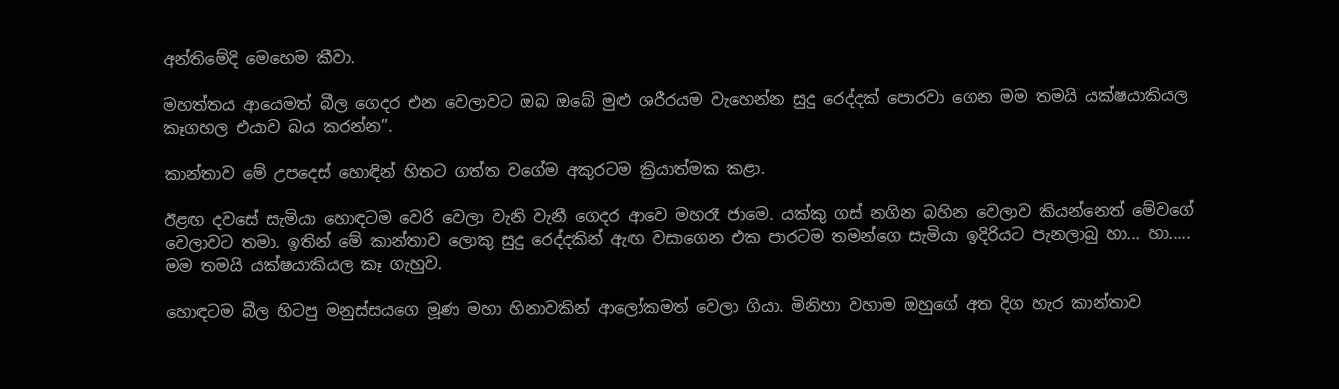අන්තිමේදි මෙහෙම කීවා.

මහත්තය ආයෙමත් බීල ගෙදර එන වෙලාවට ඔබ ඔබේ මුළු ශරීරයම වැහෙන්න සුදු රෙද්දක් පොරවා ගෙන මම තමයි යක්ෂයාකියල කෑගහල එයාව බය කරන්න”.

කාන්තාව මේ උපදෙස් හොඳින් හිතට ගත්ත වගේම අකුරටම ක්‍රියාත්මක කළා.

ඊළඟ දවසේ සැමියා හොඳටම වෙරි වෙලා වැනි වැනී ගෙදර ආවෙ මහරෑ ජාමෙ. යක්කු ගස් නගින බහින වෙලාව කියන්නෙත් මේවගේ වෙලාවට තමා. ඉතින් මේ කාන්තාව ලොකු සුදු රෙද්දකින් ඇඟ වසාගෙන එක පාරටම තමන්ගෙ සැමියා ඉදිරියට පැනලාබු හා... හා..... මම තමයි යක්ෂයාකියල කෑ ගැහුව.

හොඳටම බීල හිටපු මනුස්සයගෙ මූණ මහා හිනාවකින් ආලෝකමත් වෙලා ගියා. මිනිහා වහාම ඔහුගේ අත දිග හැර කාන්තාව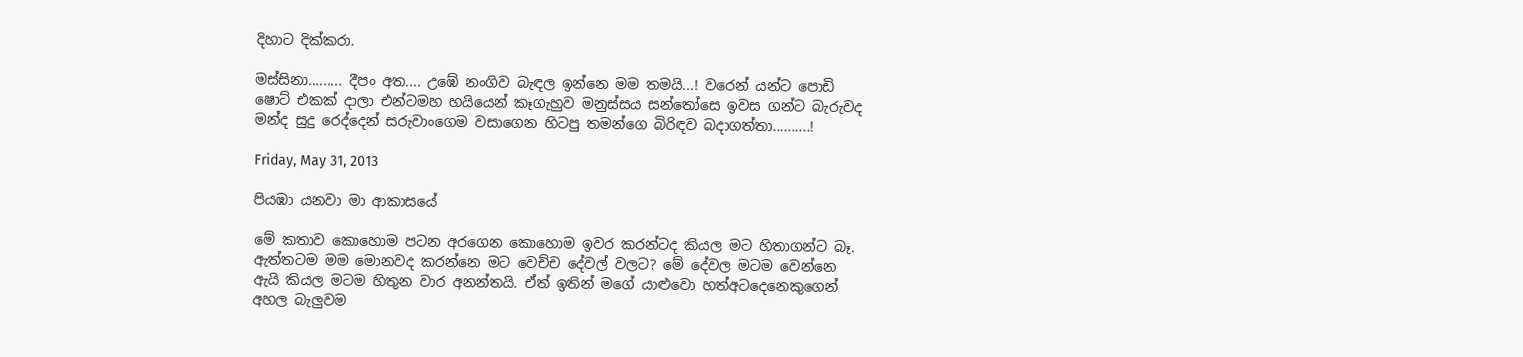දිහාට දික්කරා.

මස්සිනා......... දීපං අත.... උඹේ නංගිව බැඳල ඉන්නෙ මම තමයි...! වරෙන් යන්ට පොඩි ෂොට් එකක් දාලා එන්ටමහ හයියෙන් කෑගැහුව මනුස්සය සන්තෝසෙ ඉවස ගන්ට බැරුවද මන්ද සුදු රෙද්දෙන් සරුවාංගෙම වසාගෙන හිටපු තමන්ගෙ බිරිඳව බදාගත්තා..........!

Friday, May 31, 2013

පියඹා යනවා මා ආකාසයේ

මේ කතාව කොහොම පටන අරගෙන කොහොම ඉවර කරන්ටද කියල මට හිතාගන්ට බෑ. ඇත්තටම මම මොනවද කරන්නෙ මට වෙච්ච දේවල් වලට? මේ දේවල මටම වෙන්නෙ ඇයි කියල මටම හිතුන වාර අනන්තයි. ඒත් ඉතින් මගේ යාළුවො හත්අටදෙනෙකුගෙන් අහල බැලුවම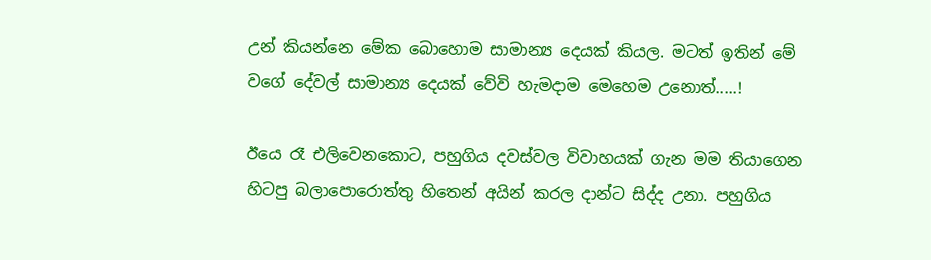උන් කියන්නෙ මේක බොහොම සාමාන්‍ය දෙයක් කියල. මටත් ඉතින් මේ වගේ දේවල් සාමාන්‍ය දෙයක් වේවි හැමදාම මෙහෙම උනොත්.....!

ඊයෙ රෑ එලිවෙනකොට, පහුගිය දවස්වල විවාහයක් ගැන මම තියාගෙන හිටපු බලාපොරොත්තු හිතෙන් අයින් කරල දාන්ට සිද්ද උනා. පහුගිය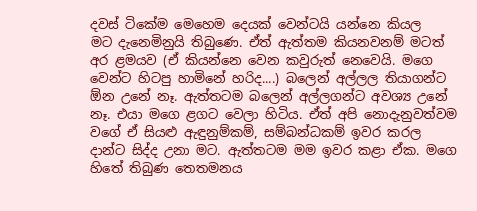දවස් ටිකේම මෙහෙම දෙයක් වෙන්ටයි යන්නෙ කියල මට ‍දැනෙමිනුයි තිබුණෙ. ඒත් ඇත්තම කියනවනම් මටත් අර ළමයව (ඒ කියන්නෙ වෙන කවුරුත් නෙවෙයි. මගෙ වෙන්ට හිටපු හාමිනේ හරිද....) බලෙන් අල්ලල තියාගන්ට ඕන උනේ නෑ. ඇත්තටම බලෙන් අල්ලගන්ට අවශ්‍ය උනේ නෑ. එයා මගෙ ළගට වෙලා හිටිය. ඒත් අපි නොදැනුවත්වම වගේ ඒ සියළු ඇඳුනුම්කම්, සම්බන්ධකම් ඉවර කරල දාන්ට සිද්ද උනා මට. ඇත්තටම මම ඉවර කළා ඒක. මගෙ හිතේ තිබුණ තෙතමනය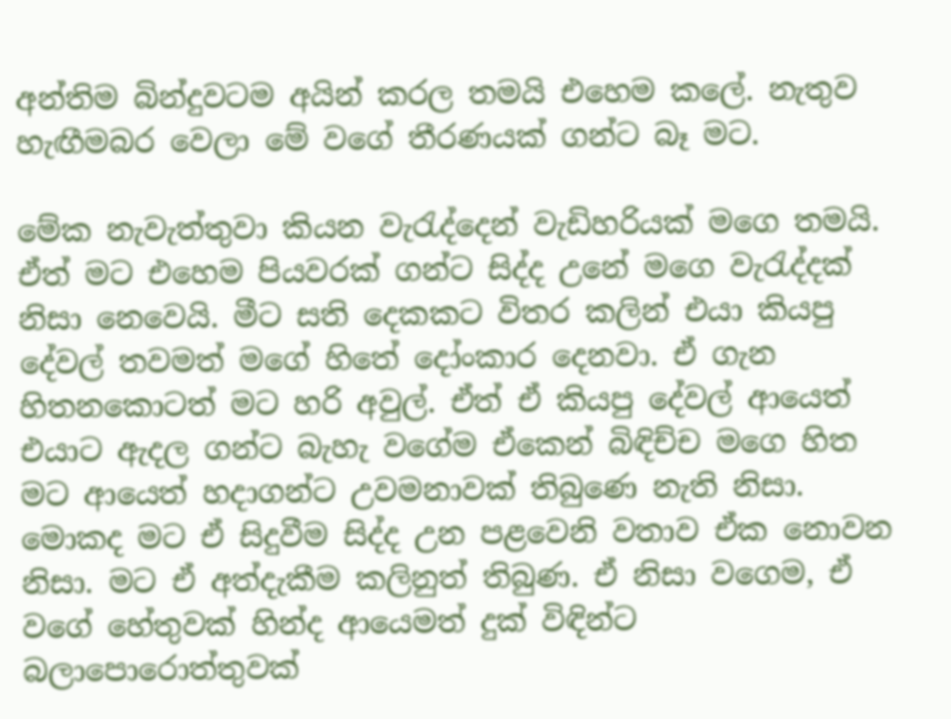අන්තිම බින්දුවටම අයින් කරල තමයි එහෙම කලේ. නැතුව හැඟීමබර වෙලා මේ වගේ තීරණයක් ගන්ට බෑ මට.

මේක නැවැත්තුවා කියන වැරැද්දෙන් වැඩිහරියක් මගෙ තමයි. ඒත් මට එහෙම පියවරක් ගන්ට සිද්ද උනේ මගෙ වැරැද්දක් නිසා නෙවෙයි. මීට සති දෙකකට විතර කලින් එයා කියපු දේවල් තවමත් මගේ හිතේ දෝංකාර දෙනවා. ඒ ගැන හිතනකොටත් මට හරි අවුල්. ඒත් ඒ කියපු දේවල් ආයෙත් එයාට ඇදල ගන්ට බැහැ වගේම ඒකෙන් බිඳිච්ච මගෙ හිත මට ආයෙත් හදාගන්ට උවමනාවක් තිබුණෙ නැති නිසා. මොකද මට ඒ සිදුවීම සිද්ද උන පළවෙනි වතාව ඒක නොවන නිසා. මට ඒ අත්දැකීම කලිනුත් තිබුණ. ඒ නිසා වගෙම, ඒ වගේ හේතුවක් හින්ද ආයෙමත් දුක් විඳින්ට බලාපොරොත්තුවක්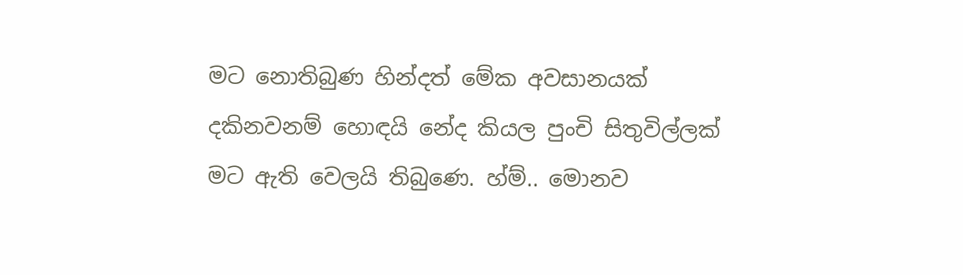මට නොතිබුණ හින්දත් මේක අවසානයක් දකිනවනම් හොඳයි නේද කියල පුංචි සිතුවිල්ලක් මට ඇති වෙලයි තිබුණෙ. හ්ම්.. මොනව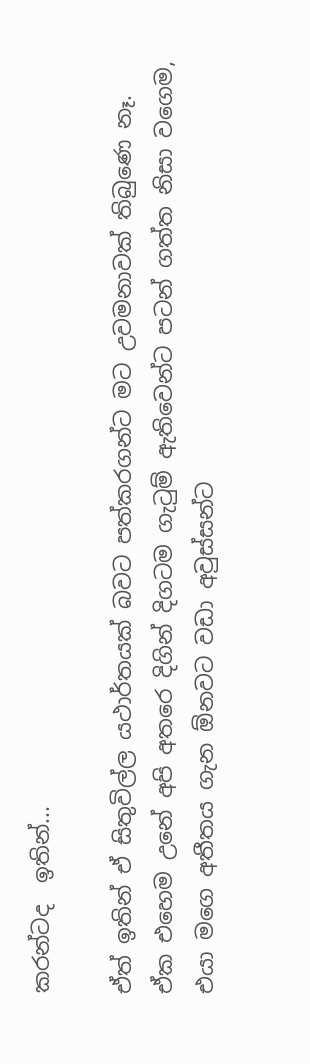කරන්ටද  ඉතින්...

ඒත් ඉතින් ඒ සිතුවිල්ල යථාර්තයක් බවට පත්කරගන්ට මට උවමනාවක් තිබුණෙ නෑ. ඒක එහෙම උනේ අපි අතරෙ දිගින් දිගටම ගැටුම් ඇතිවෙන්ට පටන් ගත්ත නිසා වගෙම, එයා මගෙ අතීතය ගැන ඕනවට වඩා අවුස්සන්ට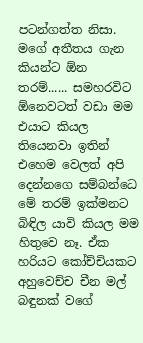පටන්ගත්ත නිසා. මගේ අතීතය ගැන කියන්ට ඕන තරම්...... සමහරවිට ඕනෙවටත් වඩා මම එයාට කියල තියෙනවා ඉතින් එහෙම වෙලත් අපි දෙන්නගෙ සම්බන්ධෙ මේ තරම් ඉක්මනට බිඳිල යාවි කියල මම හිතුවෙ නෑ. ඒක හරියට කෝච්චියකට අහුවෙච්ච චීන මල් බඳුනක් වගේ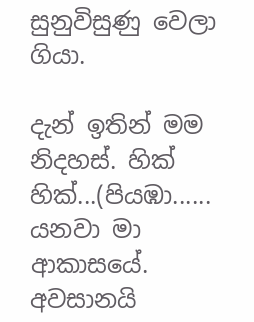සුනුවිසුණු වෙලා ගියා.

දැන් ඉතින් මම නිදහස්. හික් හික්...(පියඹා...... යනවා මා ආකාසයේ. අවසානයි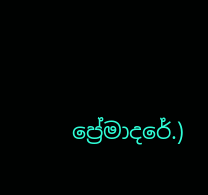ප්‍රේමාදරේ.)